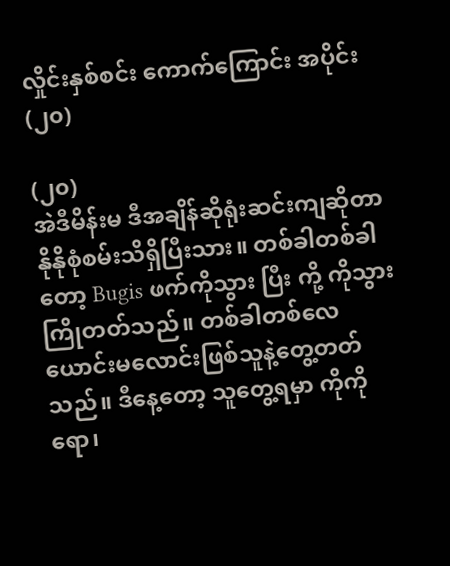လှိုင်းနှစ်စင်း ကောက်ကြောင်း အပိုင်း (၂၀)

(၂၀)
အဲဒီမိန်းမ ဒီအချိန်ဆိုရုံးဆင်းကျဆိုတာ နိုနိုစုံစမ်းသိရှိပြီးသား။ တစ်ခါတစ်ခါတော့ Bugis ဖက်ကိုသွား ပြီး ကို့ ကိုသွားကြိုတတ်သည်။ တစ်ခါတစ်လေ ယောင်းမလောင်းဖြစ်သူနဲ့တွေ့တတ်သည်။ ဒီနေ့တော့ သူတွေ့ရမှာ ကိုကိုရော၊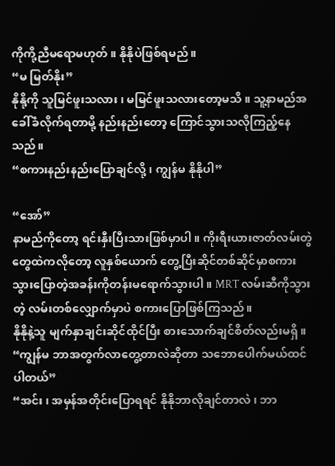ကိုကို့ညီမရောမဟုတ်။ နိုနိုပဲဖြစ်ရမည်။
“မ မြတ်နိုး”
နိုနို့ကို သူမြင်ဖူးသလား၊ မမြင်ဖူးသလားတော့မသိ။ သူ့နာမည်အခေါ်ခံလိုက်ရတာမို့ နည်းနည်းတော့ ကြောင်သွားသလိုကြည့်နေသည်။
“စကားနည်းနည်းပြောချင်လို့၊ ကျွန်မ နိုနိုပါ”

“အော်”
နာမည်ကိုတော့ ရင်းနှီးပြီးသားဖြစ်မှာပါ။ ကိုးရီးယားဇာတ်လမ်းတွဲတွေထဲကလိုတော့ လူနှစ်ယောက် တွေ့ပြီးဆိုင်တစ်ဆိုင်မှာစကားသွားပြောတဲ့အခန်းကိုတန်းမရောက်သွားပါ။ MRT လမ်းဆီကိုသွားတဲ့ လမ်းတစ်လျှောက်မှာပဲ စကားပြောဖြစ်ကြသည်။
နိုနိုနဲ့သူ မျက်နှာချင်းဆိုင်ထိုင်ပြီး စားသောက်ချင်စိတ်လည်းမရှိ။
“ကျွန်မ ဘာအတွက်လာတွေ့တာလဲဆိုတာ သဘောပေါက်မယ်ထင်ပါတယ်”
“အင်း၊ အမှန်အတိုင်းပြောရရင် နိုနိုဘာလိုချင်တာလဲ၊ ဘာ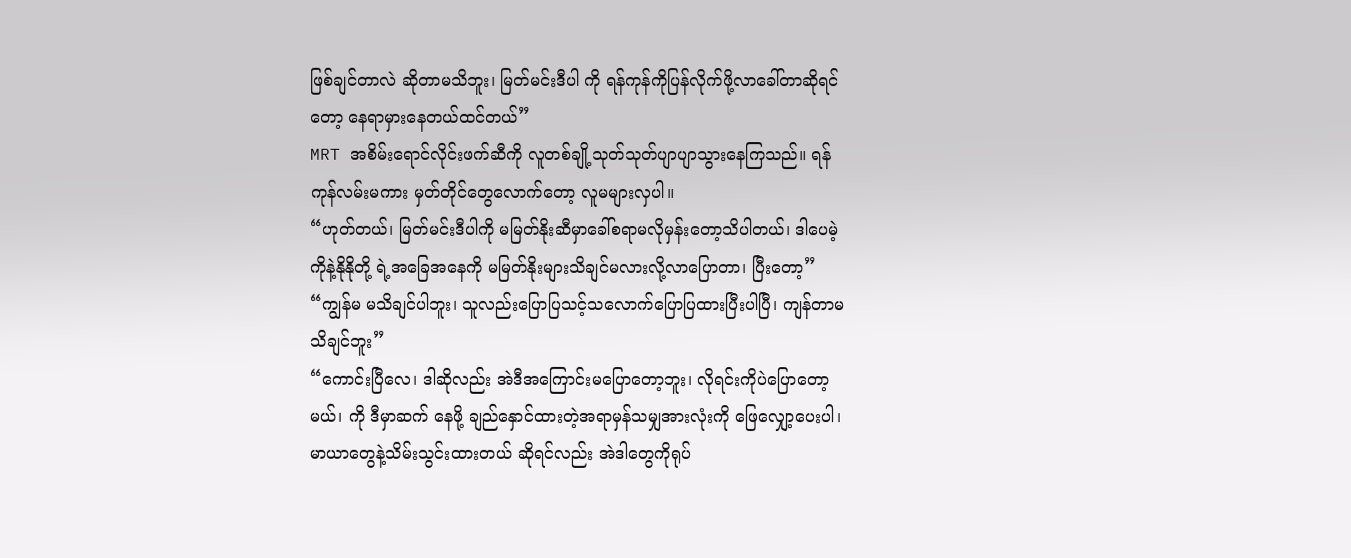ဖြစ်ချင်တာလဲ ဆိုတာမသိဘူး၊ မြတ်မင်းဒီပါ ကို ရန်ကုန်ကိုပြန်လိုက်ဖို့လာခေါ်တာဆိုရင်တော့ နေရာမှားနေတယ်ထင်တယ်”
MRT အစိမ်းရောင်လိုင်းဖက်ဆီကို လူတစ်ချို့သုတ်သုတ်ပျာပျာသွားနေကြသည်။ ရန်ကုန်လမ်းမကား မှတ်တိုင်တွေလောက်တော့ လူမများလှပါ။
“ဟုတ်တယ်၊ မြတ်မင်းဒီပါကို မမြတ်နိုးဆီမှာခေါ်စရာမလိုမှန်းတော့သိပါတယ်၊ ဒါပေမဲ့ ကိုနဲ့နိုနိုတို့ ရဲ့အခြေအနေကို မမြတ်နိုးများသိချင်မလားလို့လာပြောတာ၊ ပြီးတော့”
“ကျွန်မ မသိချင်ပါဘူး၊ သူလည်းပြောပြသင့်သလောက်ပြောပြထားပြီးပါပြီ၊ ကျန်တာမသိချင်ဘူး”
“ကောင်းပြီလေ၊ ဒါဆိုလည်း အဲဒီအကြောင်းမပြောတော့ဘူး၊ လိုရင်းကိုပဲပြောတော့မယ်၊ ကို ဒီမှာဆက် နေဖို့ ချည်နှောင်ထားတဲ့အရာမှန်သမျှအားလုံးကို ဖြေလျှော့ပေးပါ၊ မာယာတွေနဲ့သိမ်းသွင်းထားတယ် ဆိုရင်လည်း အဲဒါတွေကိုရုပ်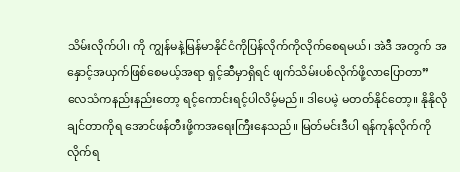သိမ်းလိုက်ပါ၊ ကို ကျွန်မနဲ့မြန်မာနိုင်ငံကိုပြန်လိုက်ကိုလိုက်စေရမယ်၊ အဲဒီ အတွက် အနှောင့်အယှက်ဖြစ်စေမယ့်အရာ ရှင့်ဆီမှာရှိရင် ဖျက်သိမ်းပစ်လိုက်ဖို့လာပြောတာ”
လေသံကနည်းနည်းတော့ ရင့်ကောင်းရင့်ပါလိမ့်မည်။ ဒါပေမဲ့ မတတ်နိုင်တော့။ နိုနိုလိုချင်တာကိုရ အောင်ဖန်တီးဖို့ကအရေးကြီးနေသည်။ မြတ်မင်းဒီပါ ရန်ကုန်လိုက်ကိုလိုက်ရ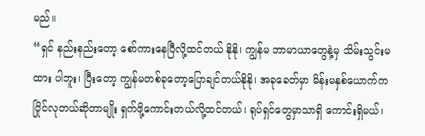မည်။
“ရှင် နည်းနည်းတော့ စော်ကားနေပြီလို့ထင်တယ် နိုနို၊ ကျွန်မ ဘာမာယာတွေနဲ့မှ သိမ်းသွင်းမထား ပါဘူး၊ ပြီးတော့ ကျွန်မတစ်ခုတော့ပြောချင်တယ်နိုနို၊ အခုခေတ်မှာ မိန်းမနှစ်ယောက်ကပြိုင်လုတယ်ဆိုတာမျိုး ရှက်ဖို့ကောင်းတယ်လို့ထင်တယ်၊ ရုပ်ရှင်တွေမှာသာရှိ ကောင်းရှိမယ်၊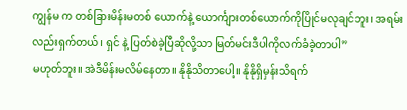ကျွန်မ က တစ်ခြားမိန်းမတစ် ယောက်နဲ့ ယောင်္ကျားတစ်ယောက်ကိုပြိုင်မလုချင်ဘူး၊ အရမ်းလည်းရှက်တယ်၊ ရှင် နဲ့ ပြတ်စဲခဲ့ပြီဆိုလို့သာ မြတ်မင်းဒီပါကိုလက်ခံခဲ့တာပါ”
မဟုတ်ဘူး။ အဲဒီမိန်းမလိမ်နေတာ။ နိုနိုသိတာပေါ့။ နိုနိုရှိမှန်းသိရက်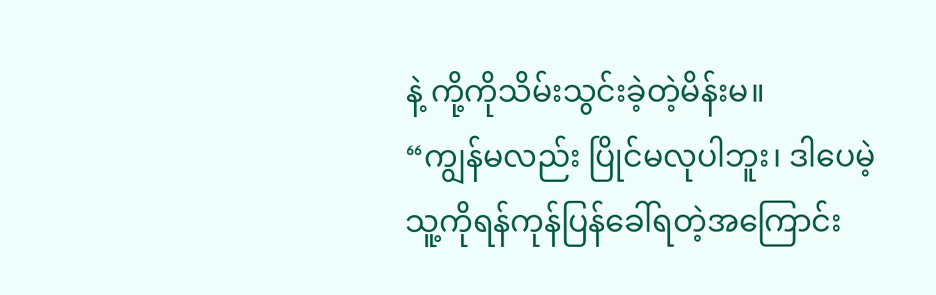နဲ့ ကို့ကိုသိမ်းသွင်းခဲ့တဲ့မိန်းမ။
“ကျွန်မလည်း ပြိုင်မလုပါဘူး၊ ဒါပေမဲ့ သူ့ကိုရန်ကုန်ပြန်ခေါ်ရတဲ့အကြောင်း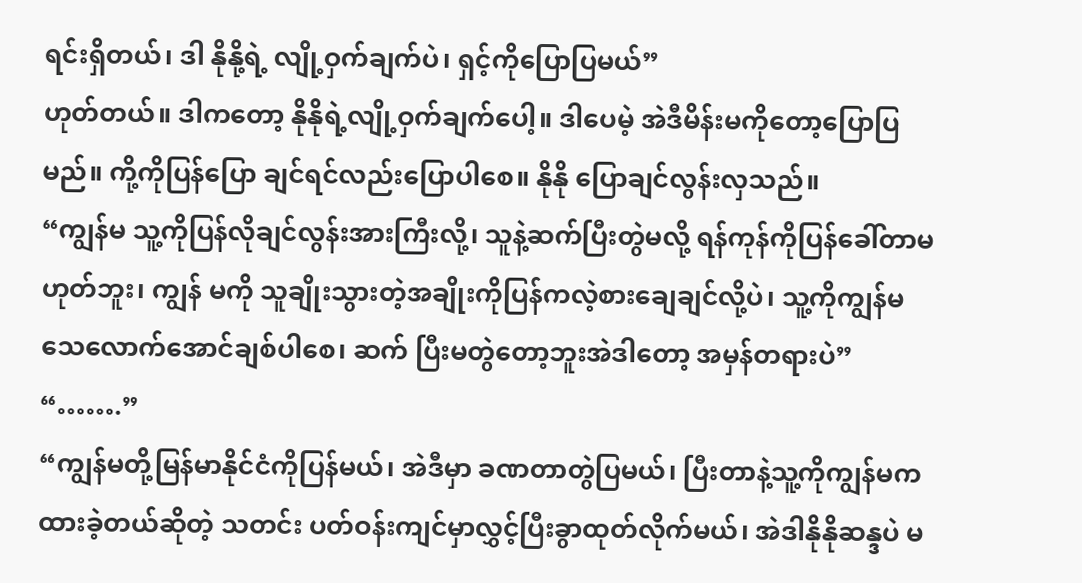ရင်းရှိတယ်၊ ဒါ နိုနို့ရဲ့ လျို့ဝှက်ချက်ပဲ၊ ရှင့်ကိုပြောပြမယ်”
ဟုတ်တယ်။ ဒါကတော့ နိုနိုရဲ့လျို့ဝှက်ချက်ပေါ့။ ဒါပေမဲ့ အဲဒီမိန်းမကိုတော့ပြောပြမည်။ ကို့ကိုပြန်ပြော ချင်ရင်လည်းပြောပါစေ။ နိုနို ပြောချင်လွန်းလှသည်။
“ကျွန်မ သူ့ကိုပြန်လိုချင်လွန်းအားကြီးလို့၊ သူနဲ့ဆက်ပြီးတွဲမလို့ ရန်ကုန်ကိုပြန်ခေါ်တာမဟုတ်ဘူး၊ ကျွန် မကို သူချိုးသွားတဲ့အချိုးကိုပြန်ကလဲ့စားချေချင်လို့ပဲ၊ သူ့ကိုကျွန်မ သေလောက်အောင်ချစ်ပါစေ၊ ဆက် ပြီးမတွဲတော့ဘူးအဲဒါတော့ အမှန်တရားပဲ”
“…….”
“ကျွန်မတို့မြန်မာနိုင်ငံကိုပြန်မယ်၊ အဲဒီမှာ ခဏတာတွဲပြမယ်၊ ပြီးတာနဲ့သူ့ကိုကျွန်မကထားခဲ့တယ်ဆိုတဲ့ သတင်း ပတ်ဝန်းကျင်မှာလွှင့်ပြီးခွာထုတ်လိုက်မယ်၊ အဲဒါနိုနိုဆန္ဒပဲ မ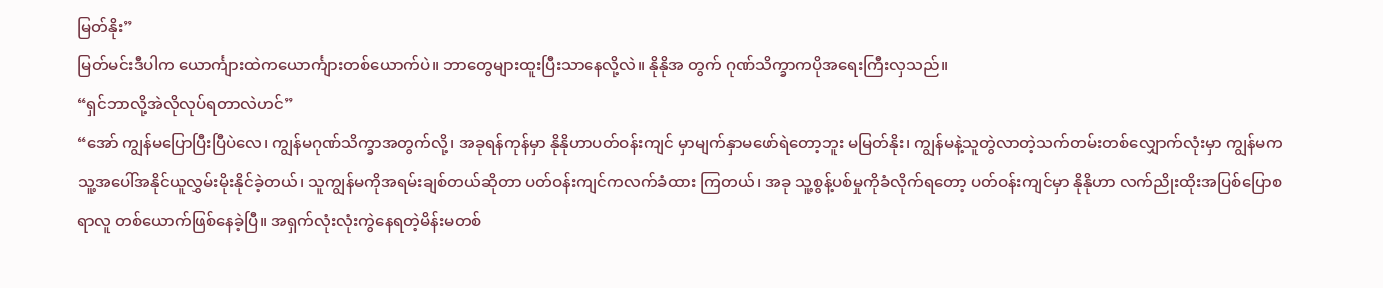မြတ်နိုး”
မြတ်မင်းဒီပါက ယောင်္ကျားထဲကယောင်္ကျားတစ်ယောက်ပဲ။ ဘာတွေများထူးပြီးသာနေလို့လဲ။ နိုနိုအ တွက် ဂုဏ်သိက္ခာကပိုအရေးကြီးလှသည်။
“ရှင်ဘာလို့အဲလိုလုပ်ရတာလဲဟင်”
“အော် ကျွန်မပြောပြီးပြီပဲလေ၊ ကျွန်မဂုဏ်သိက္ခာအတွက်လို့၊ အခုရန်ကုန်မှာ နိုနိုဟာပတ်ဝန်းကျင် မှာမျက်နှာမဖော်ရဲတော့ဘူး မမြတ်နိုး၊ ကျွန်မနဲ့သူတွဲလာတဲ့သက်တမ်းတစ်လျှောက်လုံးမှာ ကျွန်မက သူ့အပေါ်အနိုင်ယူလွှမ်းမိုးနိုင်ခဲ့တယ်၊ သူကျွန်မကိုအရမ်းချစ်တယ်ဆိုတာ ပတ်ဝန်းကျင်ကလက်ခံထား ကြတယ်၊ အခု သူ့စွန့်ပစ်မှုကိုခံလိုက်ရတော့ ပတ်ဝန်းကျင်မှာ နိုနိုဟာ လက်ညိုးထိုးအပြစ်ပြောစရာလူ တစ်ယောက်ဖြစ်နေခဲ့ပြီ။ အရှက်လုံးလုံးကွဲနေရတဲ့မိန်းမတစ်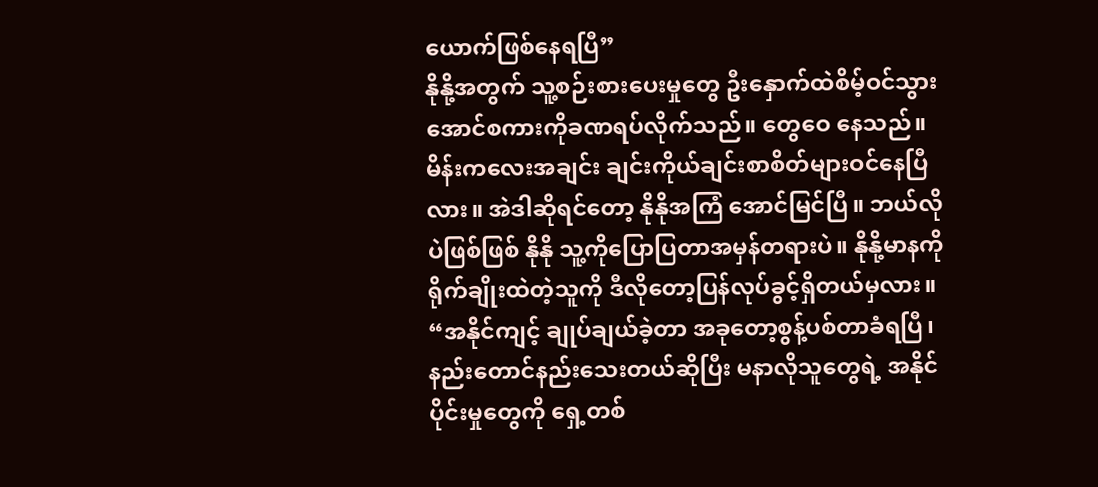ယောက်ဖြစ်နေရပြီ”
နိုနို့အတွက် သူ့စဉ်းစားပေးမှုတွေ ဦးနှောက်ထဲစိမ့်ဝင်သွားအောင်စကားကိုခဏရပ်လိုက်သည်။ တွေဝေ နေသည်။ မိန်းကလေးအချင်း ချင်းကိုယ်ချင်းစာစိတ်များဝင်နေပြီလား။ အဲဒါဆိုရင်တော့ နိုနိုအကြံ အောင်မြင်ပြီ။ ဘယ်လိုပဲဖြစ်ဖြစ် နိုနို သူ့ကိုပြောပြတာအမှန်တရားပဲ။ နိုနို့မာနကိုရိုက်ချိုးထဲတဲ့သူကို ဒီလိုတော့ပြန်လုပ်ခွင့်ရှိတယ်မှလား။
“အနိုင်ကျင့် ချုပ်ချယ်ခဲ့တာ အခုတော့စွန့်ပစ်တာခံရပြီ၊ နည်းတောင်နည်းသေးတယ်ဆိုပြီး မနာလိုသူတွေရဲ့ အနိုင်ပိုင်းမှုတွေကို ရှေ့တစ်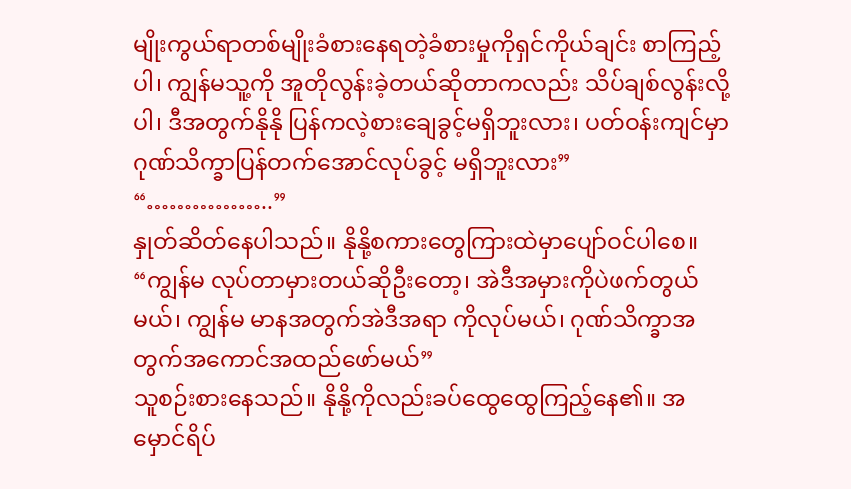မျိုးကွယ်ရာတစ်မျိုးခံစားနေရတဲ့ခံစားမှုကိုရှင်ကိုယ်ချင်း စာကြည့်ပါ၊ ကျွန်မသူ့ကို အူတိုလွန်းခဲ့တယ်ဆိုတာကလည်း သိပ်ချစ်လွန်းလို့ပါ၊ ဒီအတွက်နိုနို ပြန်ကလဲ့စားချေခွင့်မရှိဘူးလား၊ ပတ်ဝန်းကျင်မှာ ဂုဏ်သိက္ခာပြန်တက်အောင်လုပ်ခွင့် မရှိဘူးလား”
“……………..”
နှုတ်ဆိတ်နေပါသည်။ နိုနို့စကားတွေကြားထဲမှာပျော်ဝင်ပါစေ။
“ကျွန်မ လုပ်တာမှားတယ်ဆိုဦးတော့၊ အဲဒီအမှားကိုပဲဖက်တွယ်မယ်၊ ကျွန်မ မာနအတွက်အဲဒီအရာ ကိုလုပ်မယ်၊ ဂုဏ်သိက္ခာအတွက်အကောင်အထည်ဖော်မယ်”
သူစဉ်းစားနေသည်။ နိုနို့ကိုလည်းခပ်ထွေထွေကြည့်နေ၏။ အမှောင်ရိပ်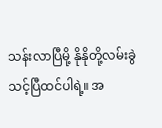သန်းလာပြီမို့ နိုနိုတို့လမ်းခွဲ သင့်ပြီထင်ပါရဲ့။ အ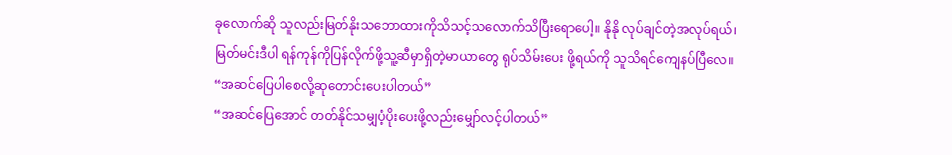ခုလောက်ဆို သူလည်းမြတ်နိုးသဘောထားကိုသိသင့်သလောက်သိပြီးရောပေါ့။ နိုနို လုပ်ချင်တဲ့အလုပ်ရယ်၊ မြတ်မင်းဒီပါ ရန်ကုန်ကိုပြန်လိုက်ဖို့သူ့ဆီမှာရှိတဲ့မာယာတွေ ရုပ်သိမ်းပေး ဖို့ရယ်ကို သူသိရင်ကျေနပ်ပြီလေ။
“အဆင်ပြေပါစေလို့ဆုတောင်းပေးပါတယ်”
“အဆင်ပြေအောင် တတ်နိုင်သမျှပံ့ပိုးပေးဖို့လည်းမျှော်လင့်ပါတယ်”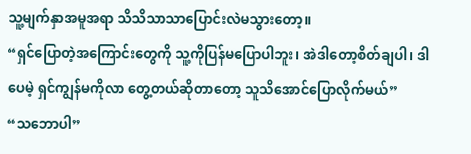သူ့မျက်နှာအမူအရာ သိသိသာသာပြောင်းလဲမသွားတော့။
“ရှင်ပြောတဲ့အကြောင်းတွေကို သူ့ကိုပြန်မပြောပါဘူး၊ အဲဒါတော့စိတ်ချပါ၊ ဒါပေမဲ့ ရှင်ကျွန်မကိုလာ တွေ့တယ်ဆိုတာတော့ သူသိအောင်ပြောလိုက်မယ်”
“သဘောပါ”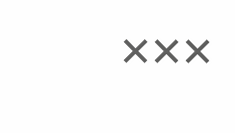×××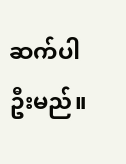ဆက်ပါဦးမည်။